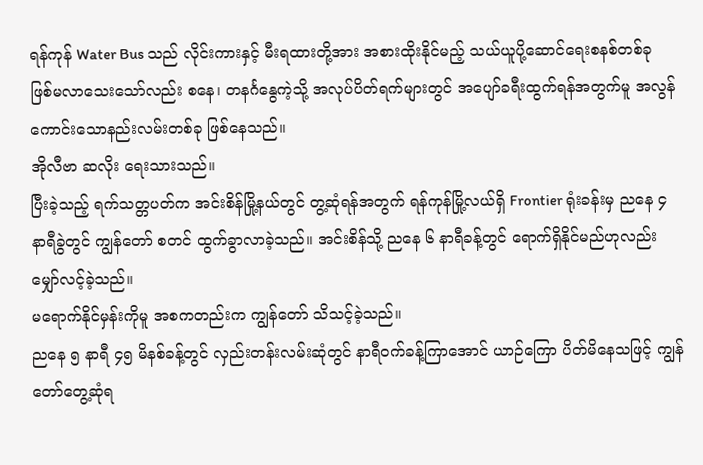ရန်ကုန် Water Bus သည် လိုင်းကားနှင့် မီးရထားတို့အား အစားထိုးနိုင်မည့် သယ်ယူပို့ဆောင်ရေးစနစ်တစ်ခု ဖြစ်မလာသေးသော်လည်း စနေ၊ တနင်္ဂနွေကဲ့သို့ အလုပ်ပိတ်ရက်များတွင် အပျော်ခရီးထွက်ရန်အတွက်မူ အလွန်ကောင်းသောနည်းလမ်းတစ်ခု ဖြစ်နေသည်။
အိုလီဗာ ဆလိုး ရေးသားသည်။
ပြီးခဲ့သည့် ရက်သတ္တပတ်က အင်းစိန်မြို့နယ်တွင် တွ့ဆုံရန်အတွက် ရန်ကုန်မြို့လယ်ရှိ Frontier ရုံးခန်းမှ ညနေ ၄ နာရီခွဲတွင် ကျွန်တော် စတင် ထွက်ခွာလာခဲ့သည်။ အင်းစိန်သို့ ညနေ ၆ နာရီခန့်တွင် ရောက်ရှိနိုင်မည်ဟုလည်း မျှော်လင့်ခဲ့သည်။
မရောက်နိုင်မှန်းကိုမူ အစကတည်းက ကျွန်တော် သိသင့်ခဲ့သည်။
ညနေ ၅ နာရီ ၄၅ မိနစ်ခန့်တွင် လှည်းတန်းလမ်းဆုံတွင် နာရီဝက်ခန့်ကြာအောင် ယာဉ်ကြော ပိတ်မိနေသဖြင့် ကျွန်တော်တွေ့ဆုံရ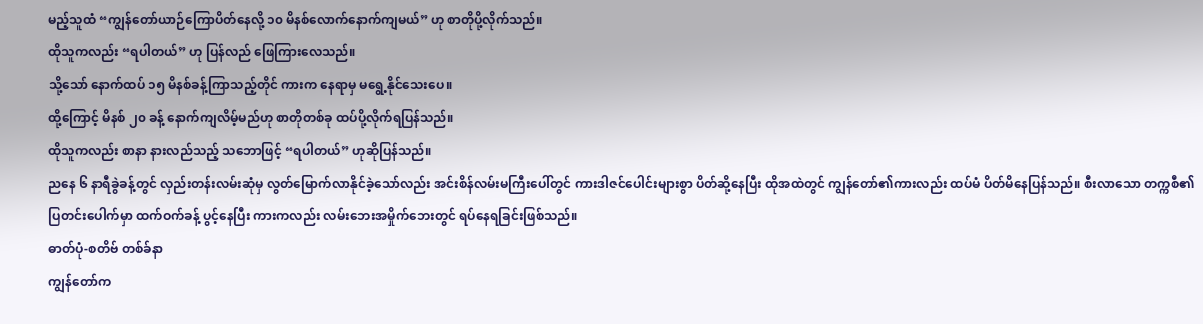မည့်သူထံ “ကျွန်တော်ယာဉ်ကြောပိတ်နေလို့ ၁၀ မိနစ်လောက်နောက်ကျမယ်” ဟု စာတိုပို့လိုက်သည်။
ထိုသူကလည်း “ရပါတယ်” ဟု ပြန်လည် ဖြေကြားလေသည်။
သို့သော် နောက်ထပ် ၁၅ မိနစ်ခန့်ကြာသည့်တိုင် ကားက နေရာမှ မရွေ့နိုင်သေးပေ။
ထို့ကြောင့် မိနစ် ၂၀ ခန့် နောက်ကျလိမ့်မည်ဟု စာတိုတစ်ခု ထပ်ပို့လိုက်ရပြန်သည်။
ထိုသူကလည်း စာနာ နားလည်သည့် သဘောဖြင့် “ရပါတယ်” ဟုဆိုပြန်သည်။
ညနေ ၆ နာရီခွဲခန့်တွင် လှည်းတန်းလမ်းဆုံမှ လွတ်မြောက်လာနိုင်ခဲ့သော်လည်း အင်းစိန်လမ်းမကြီးပေါ်တွင် ကားဒါဇင်ပေါင်းများစွာ ပိတ်ဆို့နေပြီး ထိုအထဲတွင် ကျွန်တော်၏ကားလည်း ထပ်မံ ပိတ်မိနေပြန်သည်။ စီးလာသော တက္ကစီ၏ ပြတင်းပေါက်မှာ ထက်ဝက်ခန့် ပွင့်နေပြီး ကားကလည်း လမ်းဘေးအမှိုက်ဘေးတွင် ရပ်နေရခြင်းဖြစ်သည်။
ဓာတ်ပုံ-စတိဗ် တစ်ခ်နာ
ကျွန်တော်က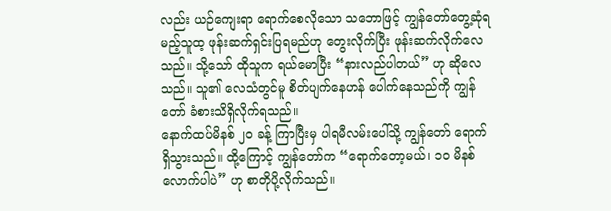လည်း ယဉ်ကျေးရာ ရောက်စေလိုသော သဘောဖြင့် ကျွန်တော်တွေ့ဆုံရမည့်သူထ့ ဖုန်းဆက်ရှင်းပြရမည်ဟု တွေးလိုက်ပြီး ဖုန်းဆက်လိုက်လေသည်။ သို့သော် ထိုသူက ရယ်မောပြီး “နားလည်ပါတယ်” ဟု ဆိုလေသည်။ သူ၏ လေသံတွင်မူ စိတ်ပျက်နေဟန် ပေါက်နေသည်ကို ကျွန်တော် ခံစားသိရှိလိုက်ရသည်။
နောက်ထပ်မိနစ် ၂၀ ခန့် ကြာပြီးမှ ပါရမီလမ်းပေါ်သို့ ကျွန်တော် ရောက်ရှိသွားသည်။ ထို့ကြောင့် ကျွန်တော်က “ရောက်တော့မယ်၊ ၁၀ မိနစ်လောက်ပါပဲ” ဟု စာတိုပို့လိုက်သည်။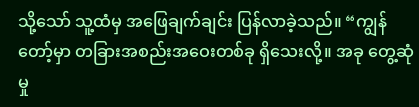သို့သော် သူ့ထံမှ အဖြေချက်ချင်း ပြန်လာခဲ့သည်။ “ကျွန်တော့်မှာ တခြားအစည်းအဝေးတစ်ခု ရှိသေးလို့။ အခု တွေ့ဆုံမှု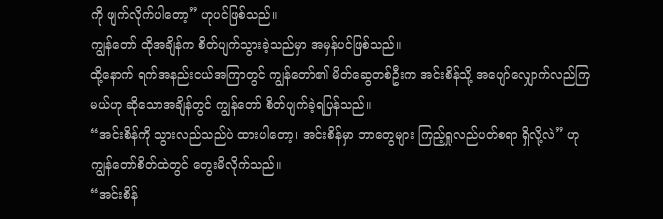ကို ဖျက်လိုက်ပါတော့” ဟုပင်ဖြစ်သည်။
ကျွန်တော် ထိုအချိန်က စိတ်ပျက်သွားခဲ့သည်မှာ အမှန်ပင်ဖြစ်သည်။
ထို့နောက် ရက်အနည်းငယ်အကြာတွင် ကျွန်တော်၏ မိတ်ဆွေတစ်ဦးက အင်းစိန်သို့ အပျော်လျှောက်လည်ကြမယ်ဟု ဆိုသောအချိန်တွင် ကျွန်တော် စိတ်ပျက်ခဲ့ရပြန်သည်။
“အင်းစိန်ကို သွားလည်သည်ပဲ ထားပါတော့၊ အင်းစိန်မှာ ဘာတွေများ ကြည့်ရှုလည်ပတ်စရာ ရှိလို့လဲ” ဟု ကျွန်တော်စိတ်ထဲတွင် တွေးမိလိုက်သည်။
“အင်းစိန်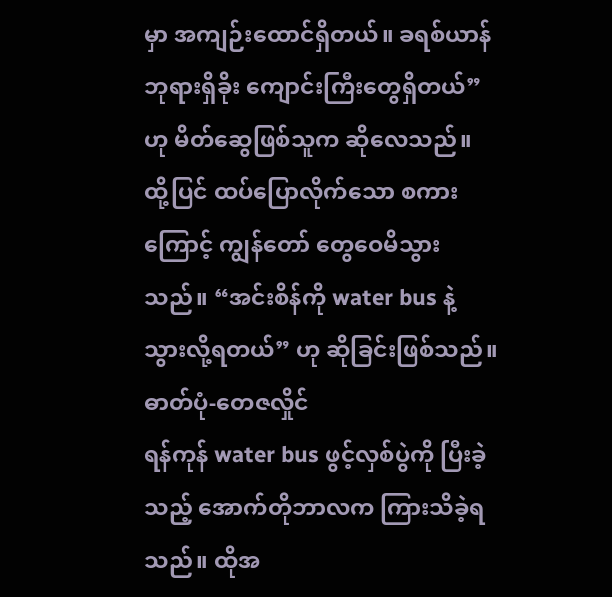မှာ အကျဉ်းထောင်ရှိတယ်။ ခရစ်ယာန်ဘုရားရှိခိုး ကျောင်းကြီးတွေရှိတယ်” ဟု မိတ်ဆွေဖြစ်သူက ဆိုလေသည်။
ထို့ပြင် ထပ်ပြောလိုက်သော စကားကြောင့် ကျွန်တော် တွေဝေမိသွားသည်။ “အင်းစိန်ကို water bus နဲ့ သွားလို့ရတယ်” ဟု ဆိုခြင်းဖြစ်သည်။
ဓာတ်ပုံ-တေဇလှိုင်
ရန်ကုန် water bus ဖွင့်လှစ်ပွဲကို ပြီးခဲ့သည့် အောက်တိုဘာလက ကြားသိခဲ့ရသည်။ ထိုအ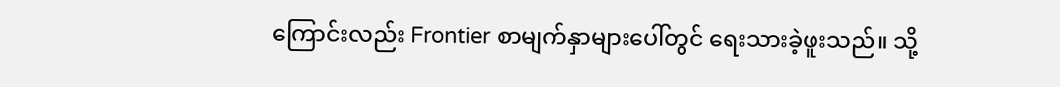ကြောင်းလည်း Frontier စာမျက်နှာများပေါ်တွင် ရေးသားခဲ့ဖူးသည်။ သို့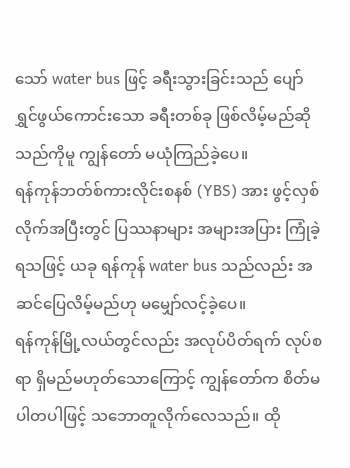သော် water bus ဖြင့် ခရီးသွားခြင်းသည် ပျော်ရွှင်ဖွယ်ကောင်းသော ခရီးတစ်ခု ဖြစ်လိမ့်မည်ဆိုသည်ကိုမူ ကျွန်တော် မယုံကြည်ခဲ့ပေ။
ရန်ကုန်ဘတ်စ်ကားလိုင်းစနစ် (YBS) အား ဖွင့်လှစ်လိုက်အပြီးတွင် ပြဿနာများ အများအပြား ကြုံခဲ့ရသဖြင့် ယခု ရန်ကုန် water bus သည်လည်း အဆင်ပြေလိမ့်မည်ဟု မမျှော်လင့်ခဲ့ပေ။
ရန်ကုန်မြို့လယ်တွင်လည်း အလုပ်ပိတ်ရက် လုပ်စရာ ရှိမည်မဟုတ်သောကြောင့် ကျွန်တော်က စိတ်မပါတပါဖြင့် သဘောတူလိုက်လေသည်။ ထို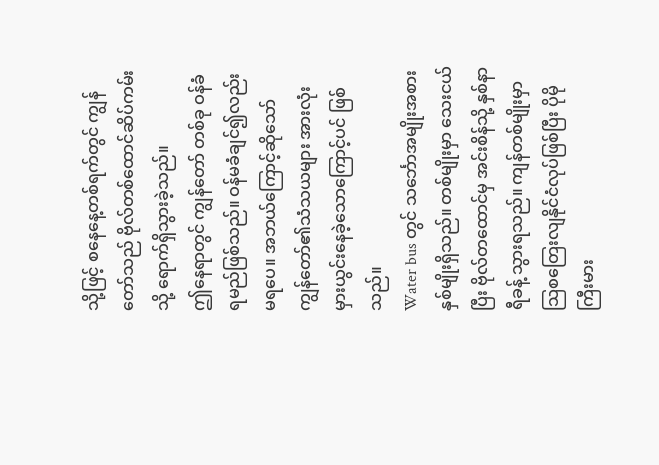သို့ဖြင့် စနေနေ့တစ်ရက်တွင် ကျွန်တော်သည် ဗိုလ်တစ်ထောင်ဆိပ်ကမ်းသို့ ရောက်ရှိသွားခဲ့သည်။
ဤနေရာတွင် ကျွန်တော် တစ်ခု ဝန်ခံရမည်ဖြစ်သည်။ ဝန်မခံချင်၍လည်း မရပေ။ အဘယ်ကြောင့်ဆိုသော် ကျွန်တော်၏သံသယများ အားလုံး မှားယွင်းနေခဲ့သောကြောင့်ပင် ဖြစ်သည်။
Water bus တွင် သင်္ဘောအမျိုးအစား နှစ်မျိုးရှိသည်။ တစ်မျိုးမှာ သေးငယ်ပြီး ဗိုလ်တထောင်မှ အင်းစိန်သို့ နှစ်နာရီခန့် သွားရသည်။ ကျန်တစ်မျိုးမှာ သြစတြေးလျနိုင်ငံလုပ်ဖြစ်ပြီး ပိုမိုကြီးမား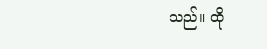သည်။ ထို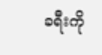ခရီးကို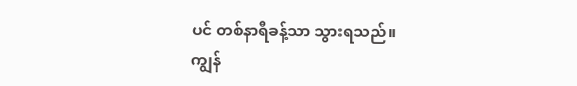ပင် တစ်နာရီခန့်သာ သွားရသည်။ ကျွန်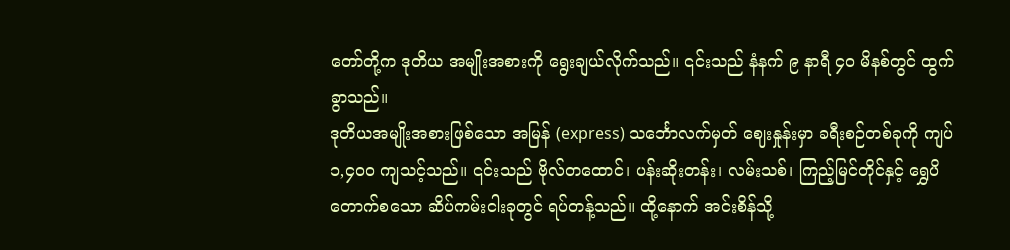တော်တို့က ဒုတိယ အမျိုးအစားကို ရွေးချယ်လိုက်သည်။ ၎င်းသည် နံနက် ၉ နာရီ ၄၀ မိနစ်တွင် ထွက်ခွာသည်။
ဒုတိယအမျိုးအစားဖြစ်သော အမြန် (express) သင်္ဘောလက်မှတ် ဈေးနှုန်းမှာ ခရီးစဉ်တစ်ခုကို ကျပ် ၁,၄၀၀ ကျသင့်သည်။ ၎င်းသည် ဗိုလ်တထောင်၊ ပန်းဆိုးတန်း၊ လမ်းသစ်၊ ကြည့်မြင်တိုင်နှင့် ရွှေပိတောက်စသော ဆိပ်ကမ်းငါးခုတွင် ရပ်တန့်သည်။ ထို့နောက် အင်းစိန်သို့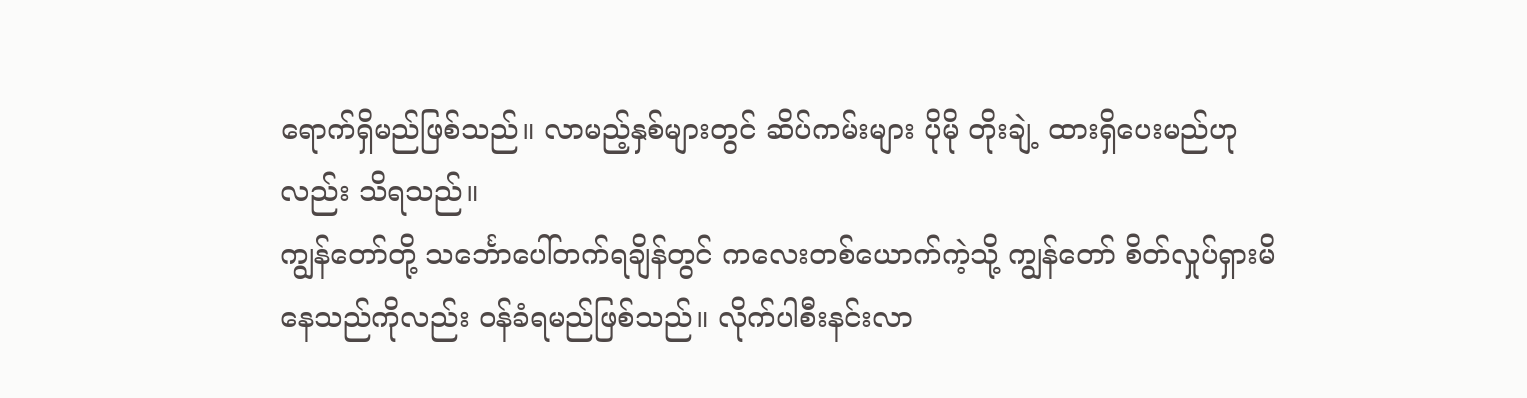ရောက်ရှိမည်ဖြစ်သည်။ လာမည့်နှစ်များတွင် ဆိပ်ကမ်းများ ပိုမို တိုးချဲ့ ထားရှိပေးမည်ဟုလည်း သိရသည်။
ကျွန်တော်တို့ သင်္ဘောပေါ်တက်ရချိန်တွင် ကလေးတစ်ယောက်ကဲ့သို့ ကျွန်တော် စိတ်လှုပ်ရှားမိနေသည်ကိုလည်း ဝန်ခံရမည်ဖြစ်သည်။ လိုက်ပါစီးနင်းလာ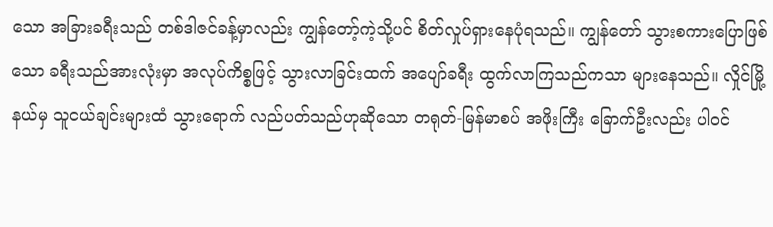သော အခြားခရီးသည် တစ်ဒါဇင်ခန့်မှာလည်း ကျွန်တော့်ကဲ့သို့ပင် စိတ်လှုပ်ရှားနေပုံရသည်။ ကျွန်တော် သွားစကားပြောဖြစ်သော ခရီးသည်အားလုံးမှာ အလုပ်ကိစ္စဖြင့် သွားလာခြင်းထက် အပျော်ခရီး ထွက်လာကြသည်ကသာ များနေသည်။ လှိုင်မြို့နယ်မှ သူငယ်ချင်းများထံ သွားရောက် လည်ပတ်သည်ဟုဆိုသော တရုတ်-မြန်မာစပ် အဖိုးကြီး ခြောက်ဦးလည်း ပါဝင်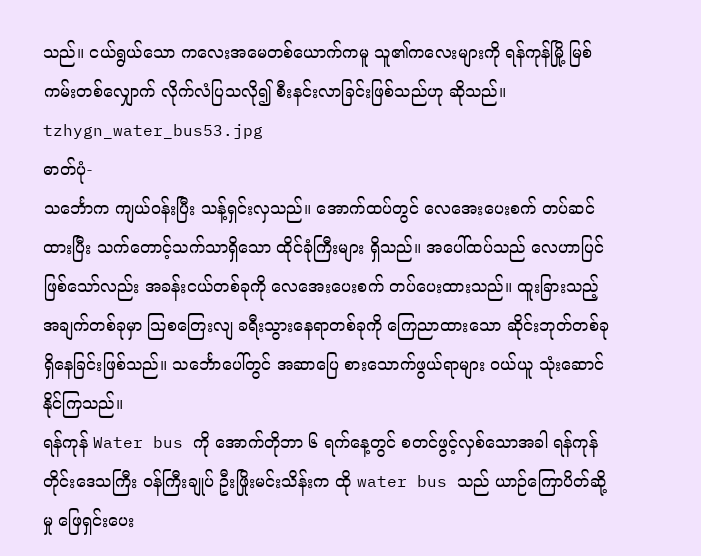သည်။ ငယ်ရွယ်သော ကလေးအမေတစ်ယောက်ကမူ သူ၏ကလေးများကို ရန်ကုန်မြို့ မြစ်ကမ်းတစ်လျှောက် လိုက်လံပြသလို၍ စီးနင်းလာခြင်းဖြစ်သည်ဟု ဆိုသည်။
tzhygn_water_bus53.jpg
ဓာတ်ပုံ-
သင်္ဘောက ကျယ်ဝန်းပြီး သန့်ရှင်းလှသည်။ အောက်ထပ်တွင် လေအေးပေးစက် တပ်ဆင်ထားပြီး သက်တောင့်သက်သာရှိသော ထိုင်ခုံကြီးများ ရှိသည်။ အပေါ်ထပ်သည် လေဟာပြင်ဖြစ်သော်လည်း အခန်းငယ်တစ်ခုကို လေအေးပေးစက် တပ်ပေးထားသည်။ ထူးခြားသည့် အချက်တစ်ခုမှာ သြစတြေးလျ ခရီးသွားနေရာတစ်ခုကို ကြေညာထားသော ဆိုင်းဘုတ်တစ်ခု ရှိနေခြင်းဖြစ်သည်။ သင်္ဘောပေါ်တွင် အဆာပြေ စားသောက်ဖွယ်ရာများ ဝယ်ယူ သုံးဆောင်နိုင်ကြသည်။
ရန်ကုန် Water bus ကို အောက်တိုဘာ ၆ ရက်နေ့တွင် စတင်ဖွင့်လှစ်သောအခါ ရန်ကုန်တိုင်းဒေသကြီး ဝန်ကြီးချုပ် ဦးဖြိုးမင်းသိန်းက ထို water bus သည် ယာဉ်ကြောပိတ်ဆို့မှု ဖြေရှင်းပေး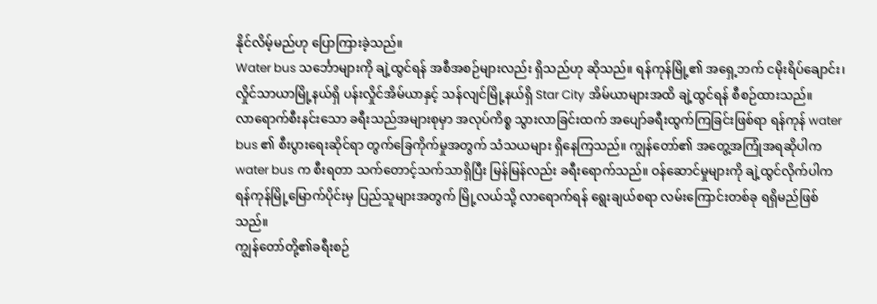နိုင်လိမ့်မည်ဟု ပြောကြားခဲ့သည်။
Water bus သင်္ဘောများကို ချဲ့ထွင်ရန် အစီအစဉ်များလည်း ရှိသည်ဟု ဆိုသည်။ ရန်ကုန်မြို့၏ အရှေ့ဘက် ငမိုးရိပ်ချောင်း၊ လှိုင်သာယာမြို့နယ်ရှိ ပန်းလှိုင်အိမ်ယာနှင့် သန်လျင်မြို့နယ်ရှိ Star City အိမ်ယာများအထိ ချဲ့ထွင်ရန် စီစဉ်ထားသည်။
လာရောက်စီးနင်းသော ခရီးသည်အများစုမှာ အလုပ်ကိစ္စ သွားလာခြင်းထက် အပျော်ခရီးထွက်ကြခြင်းဖြစ်ရာ ရန်ကုန် water bus ၏ စီးပွားရေးဆိုင်ရာ တွက်ခြေကိုက်မှုအတွက် သံသယများ ရှိနေကြသည်။ ကျွန်တော်၏ အတွေ့အကြုံအရဆိုပါက water bus က စီးရတာ သက်တောင့်သက်သာရှိပြီး မြန်မြန်လည်း ခရီးရောက်သည်။ ဝန်ဆောင်မှုများကို ချဲ့ထွင်လိုက်ပါက ရန်ကုန်မြို့မြောက်ပိုင်းမှ ပြည်သူများအတွက် မြို့လယ်သို့ လာရောက်ရန် ရွေးချယ်စရာ လမ်းကြောင်းတစ်ခု ရရှိမည်ဖြစ်သည်။
ကျွန်တော်တို့၏ခရီးစဉ်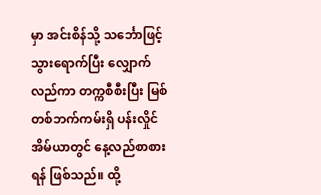မှာ အင်းစိန်သို့ သင်္ဘောဖြင့်သွားရောက်ပြီး လျှောက်လည်ကာ တက္ကစီစီးပြီး မြစ်တစ်ဘက်ကမ်းရှိ ပန်းလှိုင်အိမ်ယာတွင် နေ့လည်စာစားရန် ဖြစ်သည်။ ထို့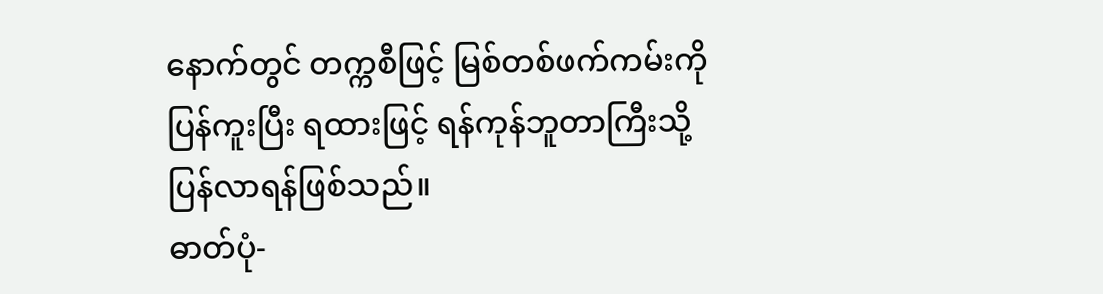နောက်တွင် တက္ကစီဖြင့် မြစ်တစ်ဖက်ကမ်းကို ပြန်ကူးပြီး ရထားဖြင့် ရန်ကုန်ဘူတာကြီးသို့ ပြန်လာရန်ဖြစ်သည်။
ဓာတ်ပုံ-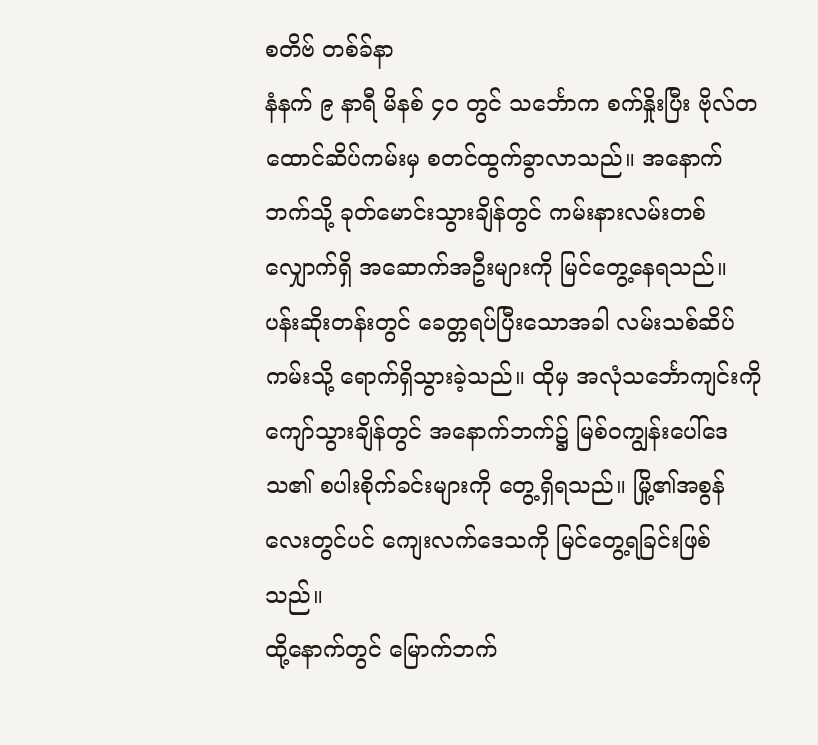စတိဗ် တစ်ခ်နာ
နံနက် ၉ နာရီ မိနစ် ၄၀ တွင် သင်္ဘောက စက်နှိုးပြီး ဗိုလ်တထောင်ဆိပ်ကမ်းမှ စတင်ထွက်ခွာလာသည်။ အနောက်ဘက်သို့ ခုတ်မောင်းသွားချိန်တွင် ကမ်းနားလမ်းတစ်လျှောက်ရှိ အဆောက်အဦးများကို မြင်တွေ့နေရသည်။
ပန်းဆိုးတန်းတွင် ခေတ္တရပ်ပြီးသောအခါ လမ်းသစ်ဆိပ်ကမ်းသို့ ရောက်ရှိသွားခဲ့သည်။ ထိုမှ အလုံသင်္ဘောကျင်းကို ကျော်သွားချိန်တွင် အနောက်ဘက်၌ မြစ်ဝကျွန်းပေါ်ဒေသ၏ စပါးစိုက်ခင်းများကို တွေ့ရှိရသည်။ မြို့၏အစွန်လေးတွင်ပင် ကျေးလက်ဒေသကို မြင်တွေ့ရခြင်းဖြစ်သည်။
ထို့နောက်တွင် မြောက်ဘက်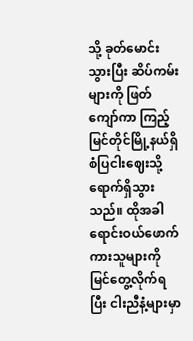သို့ ခုတ်မောင်းသွားပြီး ဆိပ်ကမ်းများကို ဖြတ်ကျော်ကာ ကြည့်မြင်တိုင်မြို့နယ်ရှိ စံပြငါးဈေးသို့ ရောက်ရှိသွားသည်။ ထိုအခါ ရောင်းဝယ်ဖောက်ကားသူများကို မြင်တွေ့လိုက်ရပြီး ငါးညီနံ့များမှာ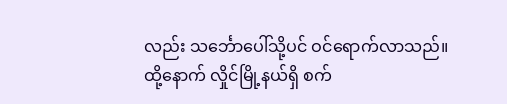လည်း သင်္ဘောပေါ်သို့ပင် ဝင်ရောက်လာသည်။
ထို့နောက် လှိုင်မြို့နယ်ရှိ စက်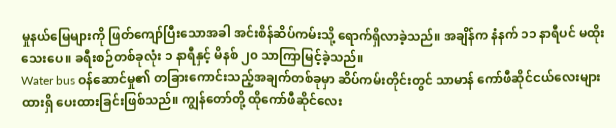မှုနယ်မြေများကို ဖြတ်ကျော်ပြီးသောအခါ အင်းစိန်ဆိပ်ကမ်းသို့ ရောက်ရှိလာခဲ့သည်။ အချိန်က နံနက် ၁၁ နာရီပင် မထိုးသေးပေ။ ခရီးစဉ်တစ်ခုလုံး ၁ နာရီနှင့် မိနစ် ၂၀ သာကြာမြင့်ခဲ့သည်။
Water bus ဝန်ဆောင်မှု၏ တခြားကောင်းသည့်အချက်တစ်ခုမှာ ဆိပ်ကမ်းတိုင်းတွင် သာမာန် ကော်ဖီဆိုင်ငယ်လေးများ ထားရှိ ပေးထားခြင်းဖြစ်သည်။ ကျွန်တော်တို့ ထိုကော်ဖီဆိုင်လေး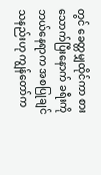တွင် ခေတ္တမျှထိုင်ကာ စားသောက်ပြီးနောက် ခရီးကို ဘယ်နေရာက အစပြုချင်သနည်းဟု ကျွန်တော်က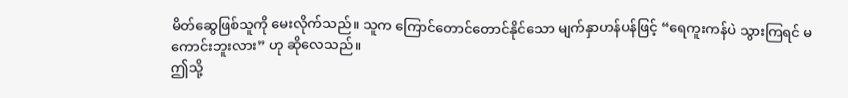မိတ်ဆွေဖြစ်သူကို မေးလိုက်သည်။ သူက ကြောင်တောင်တောင်နိုင်သော မျက်နှာဟန်ပန်ဖြင့် “ရေကူးကန်ပဲ သွားကြရင် မကောင်းဘူးလား” ဟု ဆိုလေသည်။
ဤသို့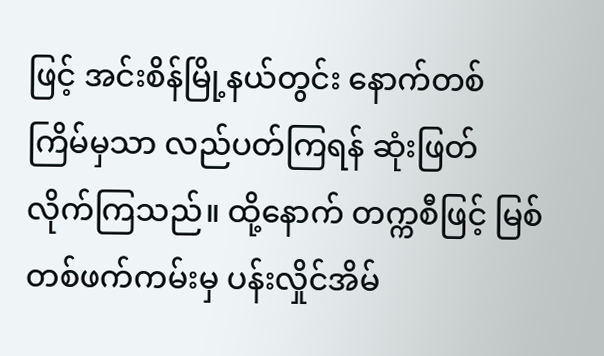ဖြင့် အင်းစိန်မြို့နယ်တွင်း နောက်တစ်ကြိမ်မှသာ လည်ပတ်ကြရန် ဆုံးဖြတ်လိုက်ကြသည်။ ထို့နောက် တက္ကစီဖြင့် မြစ်တစ်ဖက်ကမ်းမှ ပန်းလှိုင်အိမ်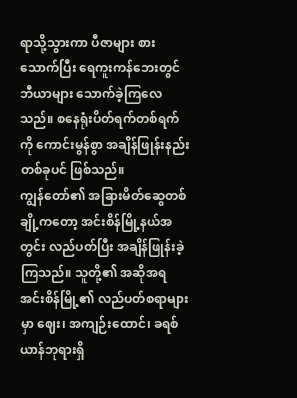ရာသို့သွားကာ ပီဇာများ စားသောက်ပြီး ရေကူးကန်ဘေးတွင် ဘီယာများ သောက်ခဲ့ကြလေသည်။ စနေရုံးပိတ်ရက်တစ်ရက်ကို ကောင်းမွန်စွာ အချိန်ဖြုန်းနည်းတစ်ခုပင် ဖြစ်သည်။
ကျွန်တော်၏ အခြားမိတ်ဆွေတစ်ချို့ကတော့ အင်းစိန်မြို့နယ်အတွင်း လည်ပတ်ပြီး အချိန်ဖြုန်းခဲ့ကြသည်။ သူတို့၏ အဆိုအရ အင်းစိန်မြို့၏ လည်ပတ်စရာများမှာ ဈေး၊ အကျဉ်းထောင်၊ ခရစ်ယာန်ဘုရားရှိ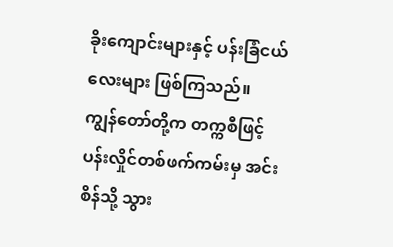ခိုးကျောင်းများနှင့် ပန်းခြံငယ်လေးများ ဖြစ်ကြသည်။
ကျွန်တော်တို့က တက္ကစီဖြင့် ပန်းလှိုင်တစ်ဖက်ကမ်းမှ အင်းစိန်သို့ သွား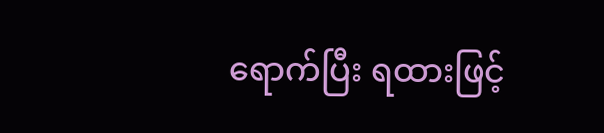ရောက်ပြီး ရထားဖြင့်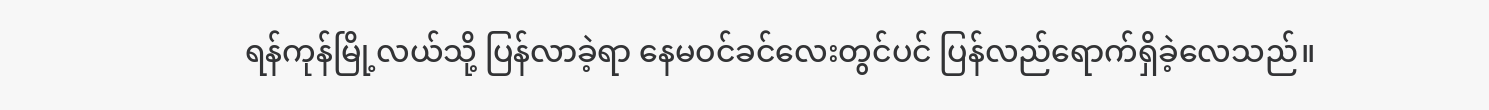ရန်ကုန်မြို့လယ်သို့ ပြန်လာခဲ့ရာ နေမဝင်ခင်လေးတွင်ပင် ပြန်လည်ရောက်ရှိခဲ့လေသည်။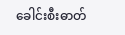ခေါင်းစီးဓာတ်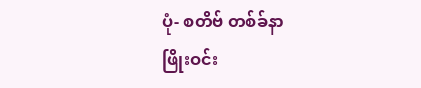ပုံ- စတိဗ် တစ်ခ်နာ
ဖြိုးဝင်း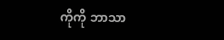ကိုကို ဘာသာ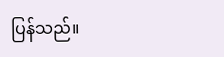ပြန်သည်။